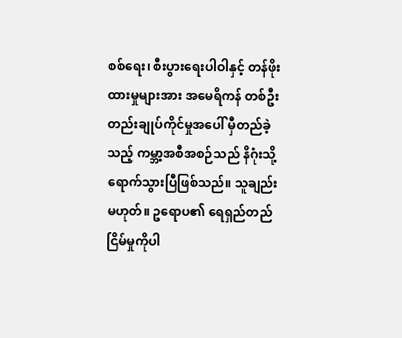စစ်ရေး၊ စီးပွားရေးပါဝါနှင့် တန်ဖိုးထားမှုများအား အမေရိကန် တစ်ဦးတည်းချုပ်ကိုင်မှုအပေါ် မှီတည်ခဲ့သည့် ကမ္ဘာ့အစီအစဉ်သည် နိဂုံးသို့ ရောက်သွားပြီဖြစ်သည်။ သူချည်းမဟုတ်။ ဥရောပ၏ ရေရှည်တည်ငြိမ်မှုကိုပါ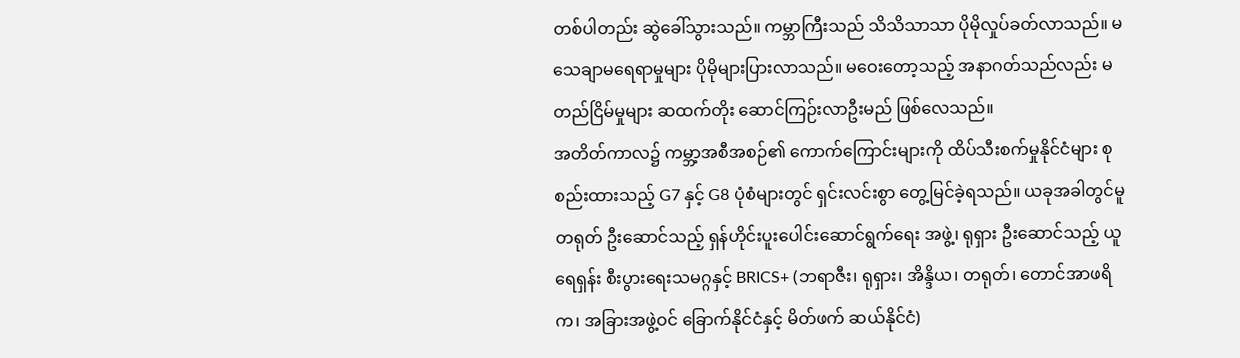တစ်ပါတည်း ဆွဲခေါ်သွားသည်။ ကမ္ဘာကြီးသည် သိသိသာသာ ပိုမိုလှုပ်ခတ်လာသည်။ မသေချာမရေရာမှုများ ပိုမိုများပြားလာသည်။ မဝေးတော့သည့် အနာဂတ်သည်လည်း မတည်ငြိမ်မှုများ ဆထက်တိုး ဆောင်ကြဉ်းလာဦးမည် ဖြစ်လေသည်။
အတိတ်ကာလ၌ ကမ္ဘာ့အစီအစဉ်၏ ကောက်ကြောင်းများကို ထိပ်သီးစက်မှုနိုင်ငံများ စုစည်းထားသည့် G7 နှင့် G8 ပုံစံများတွင် ရှင်းလင်းစွာ တွေ့မြင်ခဲ့ရသည်။ ယခုအခါတွင်မူ တရုတ် ဦးဆောင်သည့် ရှန်ဟိုင်းပူးပေါင်းဆောင်ရွက်ရေး အဖွဲ့၊ ရုရှား ဦးဆောင်သည့် ယူရေရှန်း စီးပွားရေးသမဂ္ဂနှင့် BRICS+ (ဘရာဇီး၊ ရုရှား၊ အိန္ဒိယ၊ တရုတ်၊ တောင်အာဖရိက၊ အခြားအဖွဲ့ဝင် ခြောက်နိုင်ငံနှင့် မိတ်ဖက် ဆယ်နိုင်ငံ)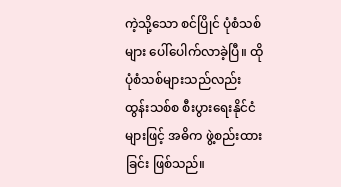ကဲ့သို့သော စင်ပြိုင် ပုံစံသစ်များ ပေါ်ပေါက်လာခဲ့ပြီ။ ထိုပုံစံသစ်များသည်လည်း ထွန်းသစ်စ စီးပွားရေးနိုင်ငံများဖြင့် အဓိက ဖွဲ့စည်းထားခြင်း ဖြစ်သည်။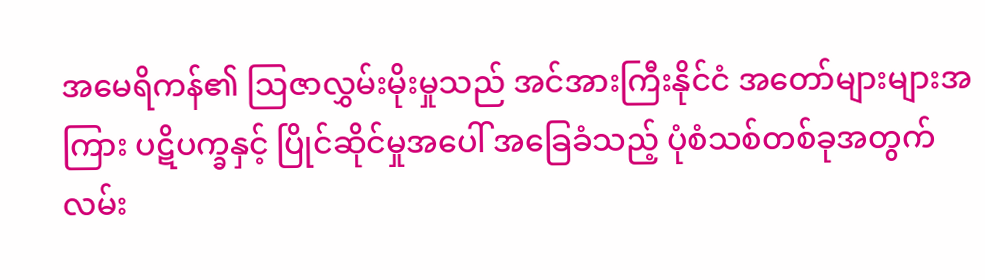အမေရိကန်၏ ဩဇာလွှမ်းမိုးမှုသည် အင်အားကြီးနိုင်ငံ အတော်များများအကြား ပဋိပက္ခနှင့် ပြိုင်ဆိုင်မှုအပေါ် အခြေခံသည့် ပုံစံသစ်တစ်ခုအတွက် လမ်း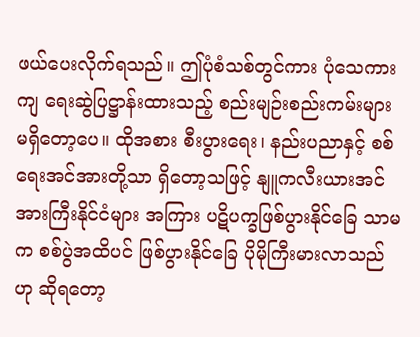ဖယ်ပေးလိုက်ရသည်။ ဤပုံစံသစ်တွင်ကား ပုံသေကားကျ ရေးဆွဲပြဋ္ဌာန်းထားသည့် စည်းမျဉ်းစည်းကမ်းများ မရှိတော့ပေ။ ထိုအစား စီးပွားရေး၊ နည်းပညာနှင့် စစ်ရေးအင်အားတို့သာ ရှိတော့သဖြင့် နျူကလီးယားအင်အားကြီးနိုင်ငံများ အကြား ပဋိပက္ခဖြစ်ပွားနိုင်ခြေ သာမက စစ်ပွဲအထိပင် ဖြစ်ပွားနိုင်ခြေ ပိုမိုကြီးမားလာသည်ဟု ဆိုရတော့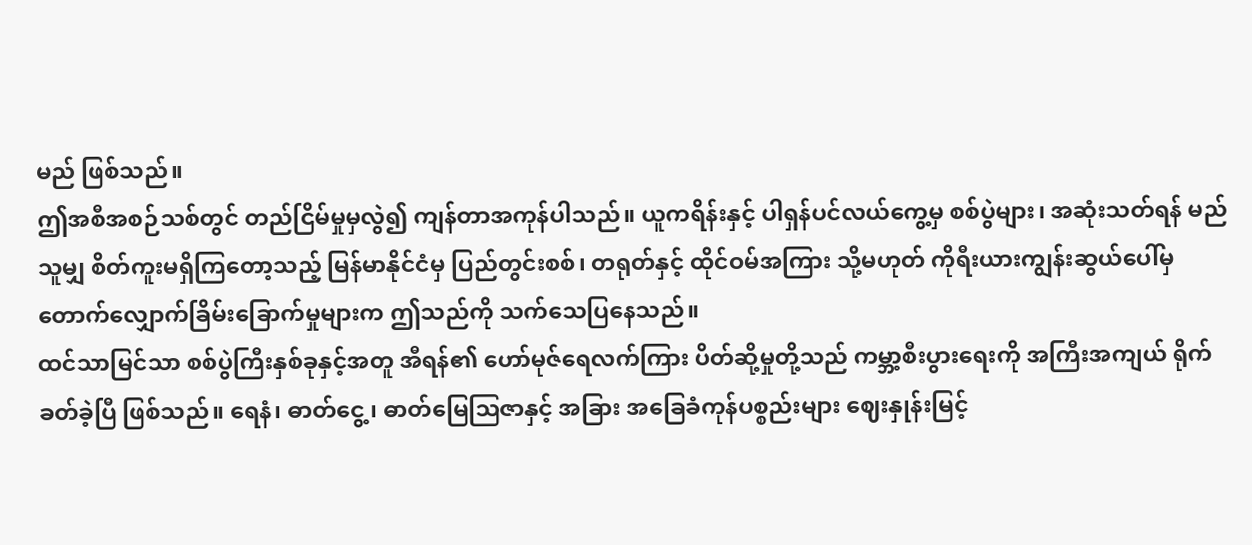မည် ဖြစ်သည်။
ဤအစီအစဉ်သစ်တွင် တည်ငြိမ်မှုမှလွဲ၍ ကျန်တာအကုန်ပါသည်။ ယူကရိန်းနှင့် ပါရှန်ပင်လယ်ကွေ့မှ စစ်ပွဲများ၊ အဆုံးသတ်ရန် မည်သူမျှ စိတ်ကူးမရှိကြတော့သည့် မြန်မာနိုင်ငံမှ ပြည်တွင်းစစ်၊ တရုတ်နှင့် ထိုင်ဝမ်အကြား သို့မဟုတ် ကိုရီးယားကျွန်းဆွယ်ပေါ်မှ တောက်လျှောက်ခြိမ်းခြောက်မှုများက ဤသည်ကို သက်သေပြနေသည်။
ထင်သာမြင်သာ စစ်ပွဲကြီးနှစ်ခုနှင့်အတူ အီရန်၏ ဟော်မုဇ်ရေလက်ကြား ပိတ်ဆို့မှုတို့သည် ကမ္ဘာ့စီးပွားရေးကို အကြီးအကျယ် ရိုက်ခတ်ခဲ့ပြီ ဖြစ်သည်။ ရေနံ၊ ဓာတ်ငွေ့၊ ဓာတ်မြေဩဇာနှင့် အခြား အခြေခံကုန်ပစ္စည်းများ ဈေးနှုန်းမြင့်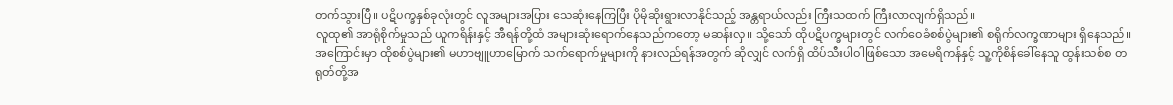တက်သွားပြီ။ ပဋိပက္ခနှစ်ခုလုံးတွင် လူအများအပြား သေဆုံးနေကြပြီး ပိုမိုဆိုးရွားလာနိုင်သည့် အန္တရာယ်လည်း ကြီးသထက် ကြီးလာလျက်ရှိသည်။
လူထု၏ အာရုံစိုက်မှုသည် ယူကရိန်းနှင့် အီရန်တို့ထံ အများဆုံးရောက်နေသည်ကတော့ မဆန်းလှ။ သို့သော် ထိုပဋိပက္ခများတွင် လက်ဝေခံစစ်ပွဲများ၏ စရိုက်လက္ခဏာများ ရှိနေသည်။ အကြောင်းမှာ ထိုစစ်ပွဲများ၏ မဟာဗျူဟာမြောက် သက်ရောက်မှုများကို နားလည်ရန်အတွက် ဆိုလျှင် လက်ရှိ ထိပ်သီးပါဝါဖြစ်သော အမေရိကန်နှင့် သူ့ကိုစိန်ခေါ်နေသူ ထွန်းသစ်စ တရုတ်တို့အ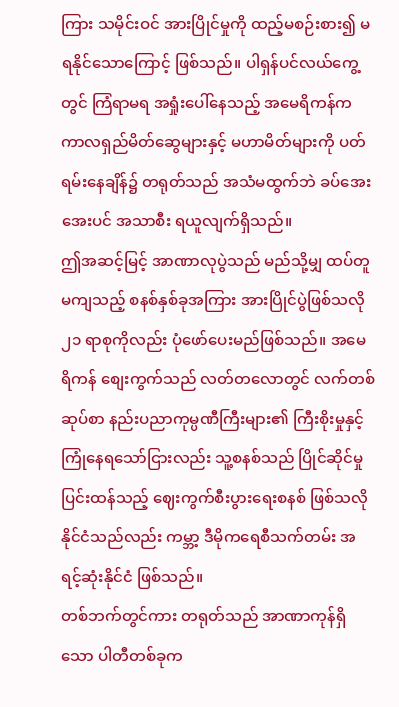ကြား သမိုင်းဝင် အားပြိုင်မှုကို ထည့်မစဉ်းစား၍ မရနိုင်သောကြောင့် ဖြစ်သည်။ ပါရှန်ပင်လယ်ကွေ့တွင် ကြံရာမရ အရှုံးပေါ်နေသည့် အမေရိကန်က ကာလရှည်မိတ်ဆွေများနှင့် မဟာမိတ်များကို ပတ်ရမ်းနေချိန်၌ တရုတ်သည် အသံမထွက်ဘဲ ခပ်အေးအေးပင် အသာစီး ရယူလျက်ရှိသည်။
ဤအဆင့်မြင့် အာဏာလုပွဲသည် မည်သို့မျှ ထပ်တူမကျသည့် စနစ်နှစ်ခုအကြား အားပြိုင်ပွဲဖြစ်သလို ၂၁ ရာစုကိုလည်း ပုံဖော်ပေးမည်ဖြစ်သည်။ အမေရိကန် စျေးကွက်သည် လတ်တလောတွင် လက်တစ်ဆုပ်စာ နည်းပညာကုမ္ပဏီကြီးများ၏ ကြီးစိုးမှုနှင့် ကြုံနေရသော်ငြားလည်း သူ့စနစ်သည် ပြိုင်ဆိုင်မှုပြင်းထန်သည့် ဈေးကွက်စီးပွားရေးစနစ် ဖြစ်သလို နိုင်ငံသည်လည်း ကမ္ဘာ့ ဒီမိုကရေစီသက်တမ်း အရင့်ဆုံးနိုင်ငံ ဖြစ်သည်။
တစ်ဘက်တွင်ကား တရုတ်သည် အာဏာကုန်ရှိသော ပါတီတစ်ခုက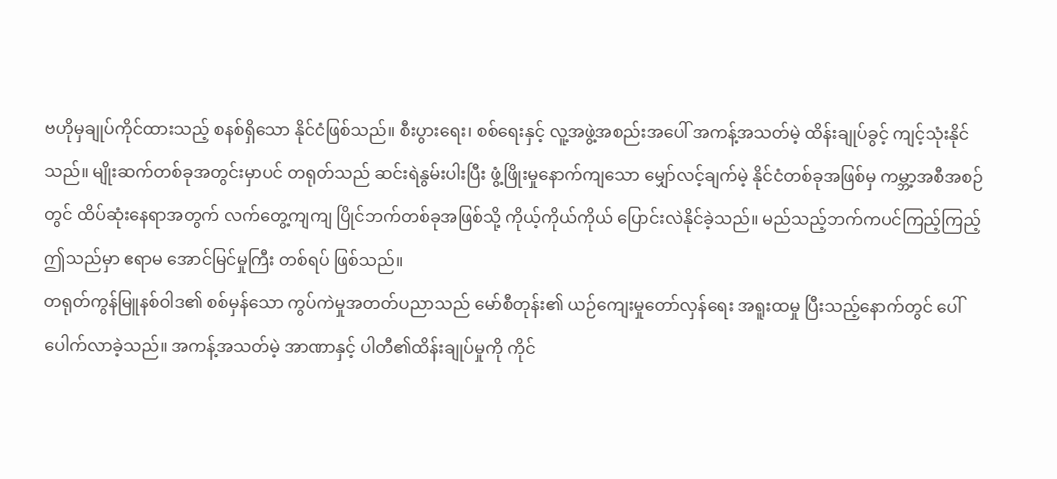ဗဟိုမှချုပ်ကိုင်ထားသည့် စနစ်ရှိသော နိုင်ငံဖြစ်သည်။ စီးပွားရေး၊ စစ်ရေးနှင့် လူ့အဖွဲ့အစည်းအပေါ် အကန့်အသတ်မဲ့ ထိန်းချုပ်ခွင့် ကျင့်သုံးနိုင်သည်။ မျိုးဆက်တစ်ခုအတွင်းမှာပင် တရုတ်သည် ဆင်းရဲနွမ်းပါးပြီး ဖွံ့ဖြိုးမှုနောက်ကျသော မျှော်လင့်ချက်မဲ့ နိုင်ငံတစ်ခုအဖြစ်မှ ကမ္ဘာ့အစီအစဉ်တွင် ထိပ်ဆုံးနေရာအတွက် လက်တွေ့ကျကျ ပြိုင်ဘက်တစ်ခုအဖြစ်သို့ ကိုယ့်ကိုယ်ကိုယ် ပြောင်းလဲနိုင်ခဲ့သည်။ မည်သည့်ဘက်ကပင်ကြည့်ကြည့် ဤသည်မှာ ဧရာမ အောင်မြင်မှုကြီး တစ်ရပ် ဖြစ်သည်။
တရုတ်ကွန်မြူနစ်ဝါဒ၏ စစ်မှန်သော ကွပ်ကဲမှုအတတ်ပညာသည် မော်စီတုန်း၏ ယဉ်ကျေးမှုတော်လှန်ရေး အရူးထမှု ပြီးသည့်နောက်တွင် ပေါ်ပေါက်လာခဲ့သည်။ အကန့်အသတ်မဲ့ အာဏာနှင့် ပါတီ၏ထိန်းချုပ်မှုကို ကိုင်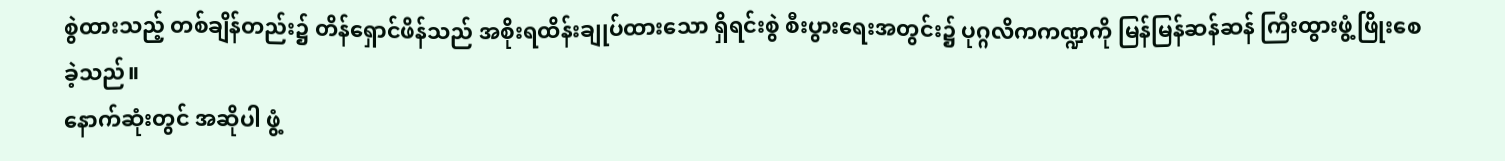စွဲထားသည့် တစ်ချိန်တည်း၌ တိန်ရှောင်ဖိန်သည် အစိုးရထိန်းချုပ်ထားသော ရှိရင်းစွဲ စီးပွားရေးအတွင်း၌ ပုဂ္ဂလိကကဏ္ဍကို မြန်မြန်ဆန်ဆန် ကြီးထွားဖွံ့ဖြိုးစေခဲ့သည်။
နောက်ဆုံးတွင် အဆိုပါ ဖွံ့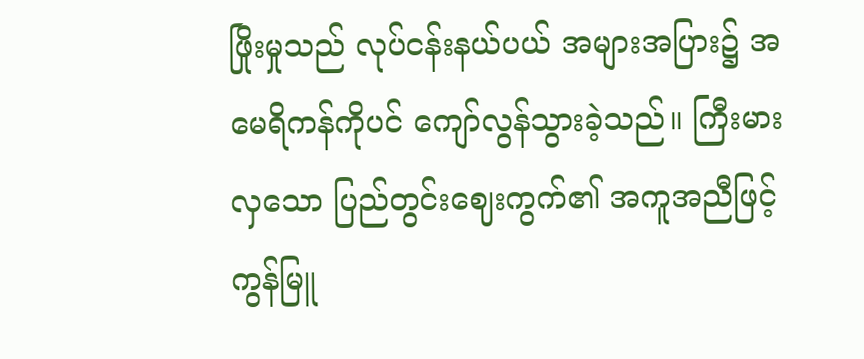ဖြိုးမှုသည် လုပ်ငန်းနယ်ပယ် အများအပြား၌ အမေရိကန်ကိုပင် ကျော်လွန်သွားခဲ့သည်။ ကြီးမားလှသော ပြည်တွင်းဈေးကွက်၏ အကူအညီဖြင့် ကွန်မြူ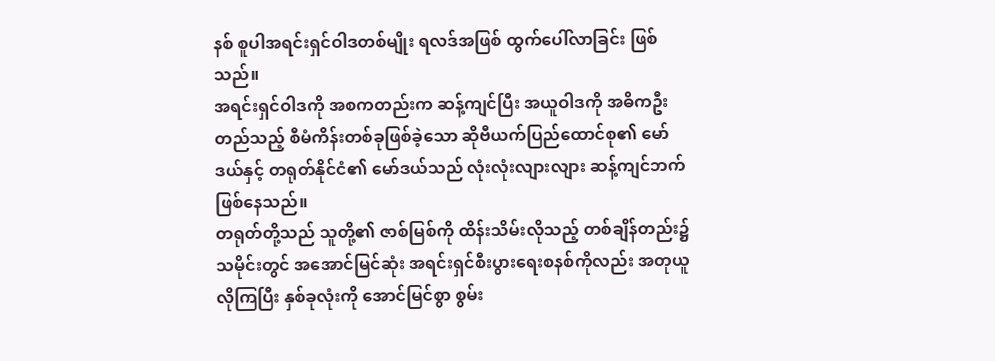နစ် စူပါအရင်းရှင်ဝါဒတစ်မျိုး ရလဒ်အဖြစ် ထွက်ပေါ်လာခြင်း ဖြစ်သည်။
အရင်းရှင်ဝါဒကို အစကတည်းက ဆန့်ကျင်ပြီး အယူဝါဒကို အဓိကဦးတည်သည့် စီမံကိန်းတစ်ခုဖြစ်ခဲ့သော ဆိုဗီယက်ပြည်ထောင်စု၏ မော်ဒယ်နှင့် တရုတ်နိုင်ငံ၏ မော်ဒယ်သည် လုံးလုံးလျားလျား ဆန့်ကျင်ဘက် ဖြစ်နေသည်။
တရုတ်တို့သည် သူတို့၏ ဇာစ်မြစ်ကို ထိန်းသိမ်းလိုသည့် တစ်ချိန်တည်း၌ သမိုင်းတွင် အအောင်မြင်ဆုံး အရင်းရှင်စီးပွားရေးစနစ်ကိုလည်း အတုယူလိုကြပြီး နှစ်ခုလုံးကို အောင်မြင်စွာ စွမ်း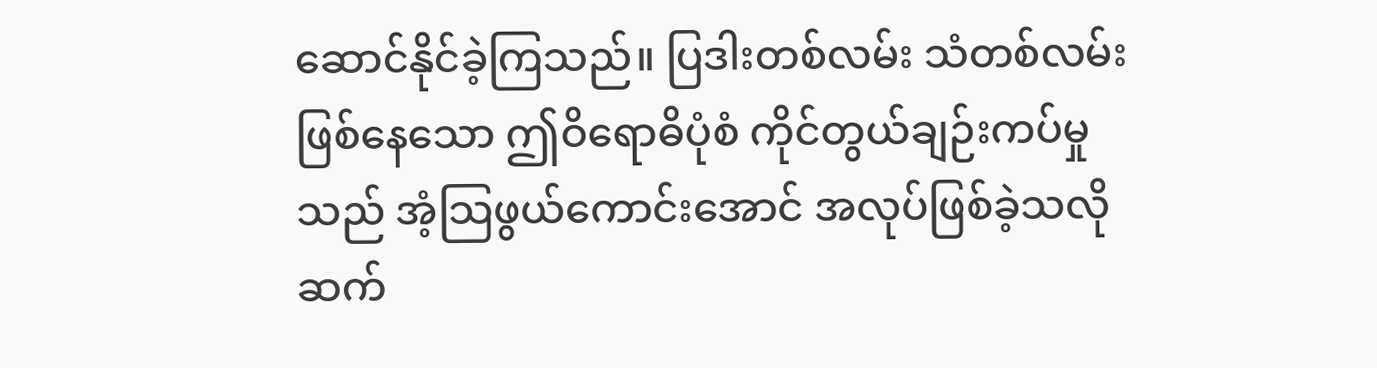ဆောင်နိုင်ခဲ့ကြသည်။ ပြဒါးတစ်လမ်း သံတစ်လမ်း ဖြစ်နေသော ဤဝိရောဓိပုံစံ ကိုင်တွယ်ချဉ်းကပ်မှုသည် အံ့သြဖွယ်ကောင်းအောင် အလုပ်ဖြစ်ခဲ့သလို ဆက်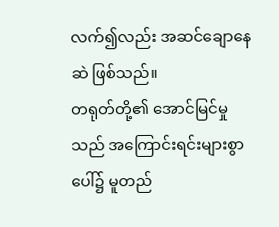လက်၍လည်း အဆင်ချောနေဆဲ ဖြစ်သည်။
တရုတ်တို့၏ အောင်မြင်မှုသည် အကြောင်းရင်းများစွာပေါ်၌ မူတည်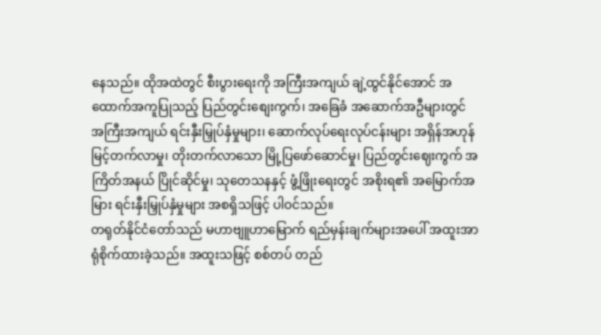နေသည်။ ထိုအထဲတွင် စီးပွားရေးကို အကြီးအကျယ် ချဲ့ထွင်နိုင်အောင် အထောက်အကူပြုသည့် ပြည်တွင်းစျေးကွက်၊ အခြေခံ အဆောက်အဦများတွင် အကြီးအကျယ် ရင်းနှီးမြှုပ်နှံမှုများ၊ ဆောက်လုပ်ရေးလုပ်ငန်းများ အရှိန်အဟုန် မြင့်တက်လာမှု၊ တိုးတက်လာသော မြို့ပြဖော်ဆောင်မှု၊ ပြည်တွင်းဈေးကွက် အကြိတ်အနယ် ပြိုင်ဆိုင်မှု၊ သုတေသနနှင့် ဖွံ့ဖြိုးရေးတွင် အစိုးရ၏ အမြောက်အမြား ရင်းနှီးမြှုပ်နှံမှုများ အစရှိသဖြင့် ပါဝင်သည်။
တရုတ်နိုင်ငံတော်သည် မဟာဗျူဟာမြောက် ရည်မှန်းချက်များအပေါ် အထူးအာရုံစိုက်ထားခဲ့သည်။ အထူးသဖြင့် စစ်တပ် တည်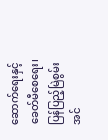ဆောက်ရေးနှင့် ခေတ်မီစေရေး၊ ပြန်ပြည့်မြဲစွမ်းအင်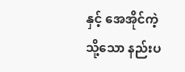နှင့် အေအိုင်ကဲ့သို့သော နည်းပ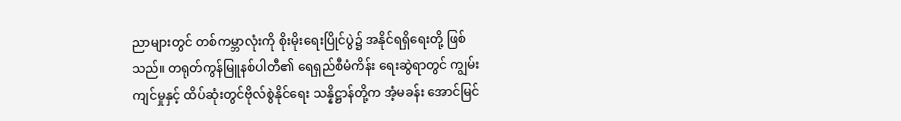ညာများတွင် တစ်ကမ္ဘာလုံးကို စိုးမိုးရေးပြိုင်ပွဲ၌ အနိုင်ရရှိရေးတို့ ဖြစ်သည်။ တရုတ်ကွန်မြူနစ်ပါတီ၏ ရေရှည်စီမံကိန်း ရေးဆွဲရာတွင် ကျွမ်းကျင်မှုနှင့် ထိပ်ဆုံးတွင်ဗိုလ်စွဲနိုင်ရေး သန္နိဋ္ဌာန်တို့က အံ့မခန်း အောင်မြင်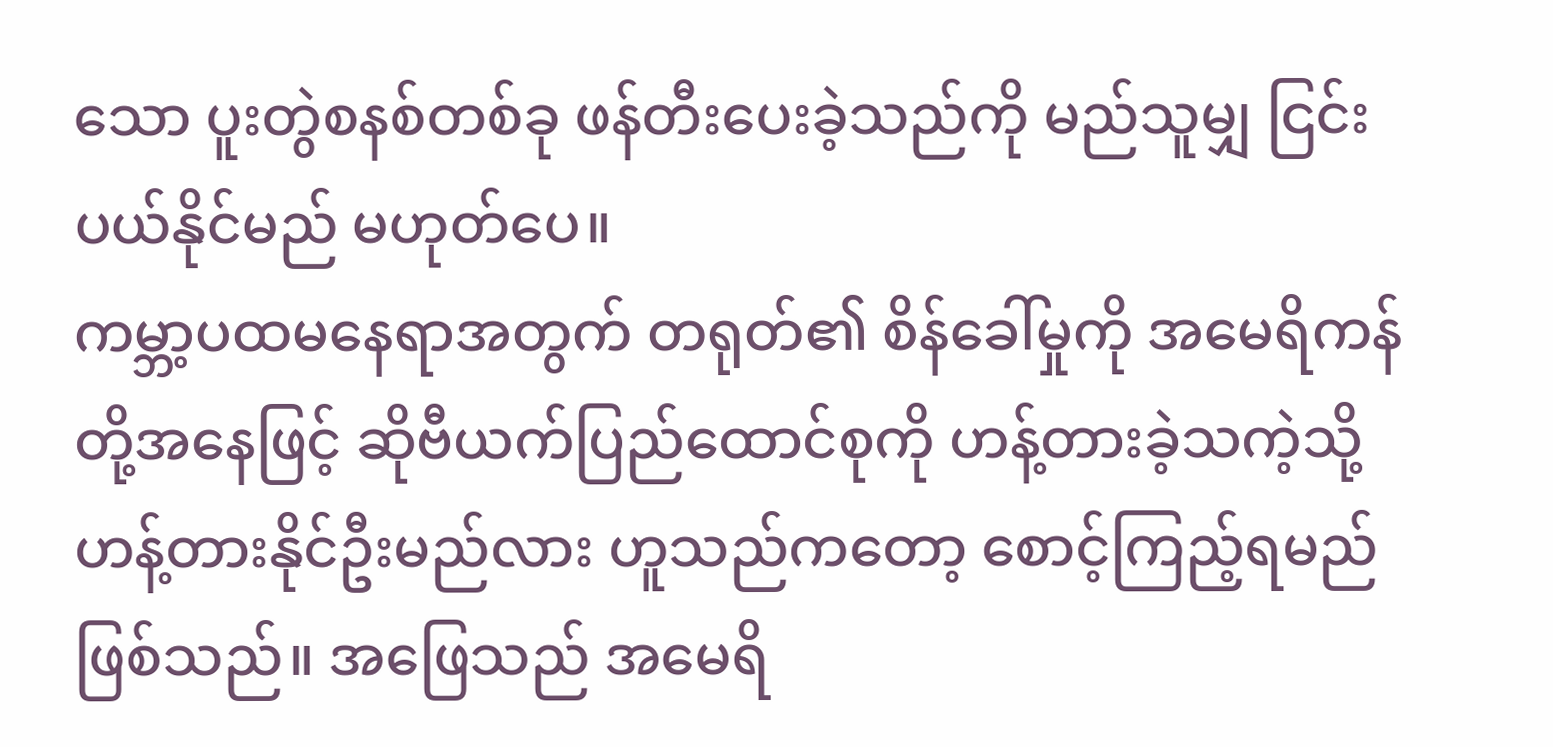သော ပူးတွဲစနစ်တစ်ခု ဖန်တီးပေးခဲ့သည်ကို မည်သူမျှ ငြင်းပယ်နိုင်မည် မဟုတ်ပေ။
ကမ္ဘာ့ပထမနေရာအတွက် တရုတ်၏ စိန်ခေါ်မှုကို အမေရိကန်တို့အနေဖြင့် ဆိုဗီယက်ပြည်ထောင်စုကို ဟန့်တားခဲ့သကဲ့သို့ ဟန့်တားနိုင်ဦးမည်လား ဟူသည်ကတော့ စောင့်ကြည့်ရမည်ဖြစ်သည်။ အဖြေသည် အမေရိ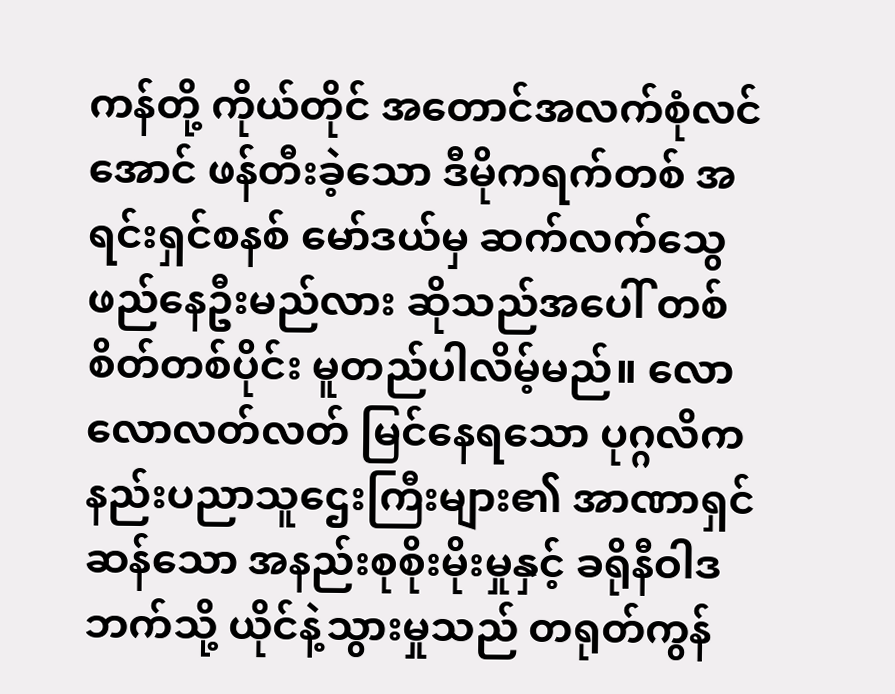ကန်တို့ ကိုယ်တိုင် အတောင်အလက်စုံလင်အောင် ဖန်တီးခဲ့သော ဒီမိုကရက်တစ် အရင်းရှင်စနစ် မော်ဒယ်မှ ဆက်လက်သွေဖည်နေဦးမည်လား ဆိုသည်အပေါ် တစ်စိတ်တစ်ပိုင်း မူတည်ပါလိမ့်မည်။ လောလောလတ်လတ် မြင်နေရသော ပုဂ္ဂလိက နည်းပညာသူဌေးကြီးများ၏ အာဏာရှင်ဆန်သော အနည်းစုစိုးမိုးမှုနှင့် ခရိုနီဝါဒဘက်သို့ ယိုင်နဲ့သွားမှုသည် တရုတ်ကွန်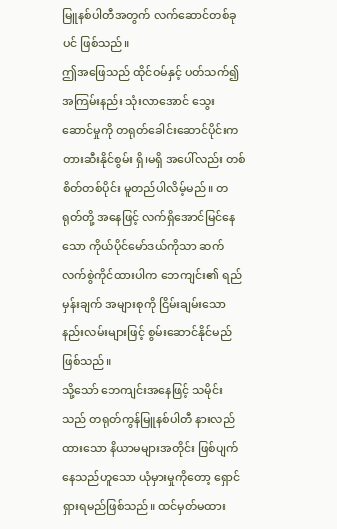မြူနစ်ပါတီအတွက် လက်ဆောင်တစ်ခုပင် ဖြစ်သည်။
ဤအဖြေသည် ထိုင်ဝမ်နှင့် ပတ်သက်၍ အကြမ်းနည်း သုံးလာအောင် သွေးဆောင်မှုကို တရုတ်ခေါင်းဆောင်ပိုင်းက တားဆီးနိုင်စွမ်း ရှိ၊မရှိ အပေါ်လည်း တစ်စိတ်တစ်ပိုင်း မူတည်ပါလိမ့်မည်။ တရုတ်တို့ အနေဖြင့် လက်ရှိအောင်မြင်နေသော ကိုယ်ပိုင်မော်ဒယ်ကိုသာ ဆက်လက်စွဲကိုင်ထားပါက ဘေကျင်း၏ ရည်မှန်းချက် အများစုကို ငြိမ်းချမ်းသော နည်းလမ်းများဖြင့် စွမ်းဆောင်နိုင်မည် ဖြစ်သည်။
သို့သော် ဘေကျင်းအနေဖြင့် သမိုင်းသည် တရုတ်ကွန်မြူနစ်ပါတီ နားလည်ထားသော နိယာမများအတိုင်း ဖြစ်ပျက်နေသည်ဟူသော ယုံမှားမှုကိုတော့ ရှောင်ရှားရမည်ဖြစ်သည်။ ထင်မှတ်မထား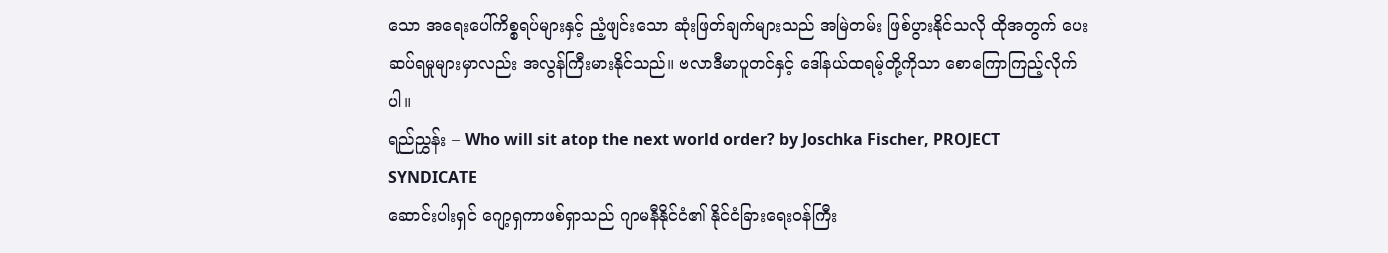သော အရေးပေါ်ကိစ္စရပ်များနှင့် ညံ့ဖျင်းသော ဆုံးဖြတ်ချက်များသည် အမြဲတမ်း ဖြစ်ပွားနိုင်သလို ထိုအတွက် ပေးဆပ်ရမှုများမှာလည်း အလွန်ကြီးမားနိုင်သည်။ ဗလာဒီမာပူတင်နှင့် ဒေါ်နယ်ထရမ့်တို့ကိုသာ စောကြောကြည့်လိုက်ပါ။
ရည်ညွှန်း – Who will sit atop the next world order? by Joschka Fischer, PROJECT SYNDICATE
ဆောင်းပါးရှင် ဂျော့ရှကာဖစ်ရှာသည် ဂျာမနီနိုင်ငံ၏ နိုင်ငံခြားရေးဝန်ကြီး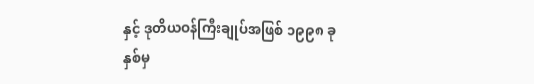နှင့် ဒုတိယဝန်ကြီးချုပ်အဖြစ် ၁၉၉၈ ခုနှစ်မှ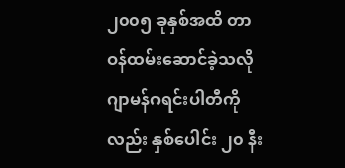၂၀၀၅ ခုနှစ်အထိ တာဝန်ထမ်းဆောင်ခဲ့သလို ဂျာမန်ဂရင်းပါတီကိုလည်း နှစ်ပေါင်း ၂၀ နီး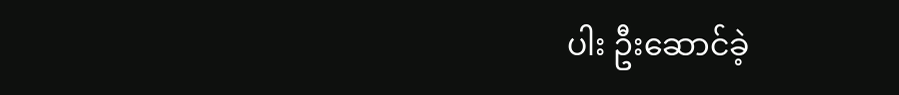ပါး ဦးဆောင်ခဲ့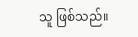သူ ဖြစ်သည်။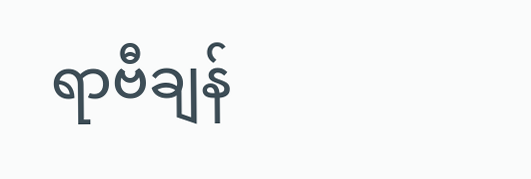ရာဗီချန်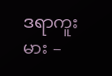ဒရာကူးမား –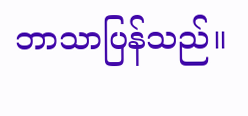ဘာသာပြန်သည်။